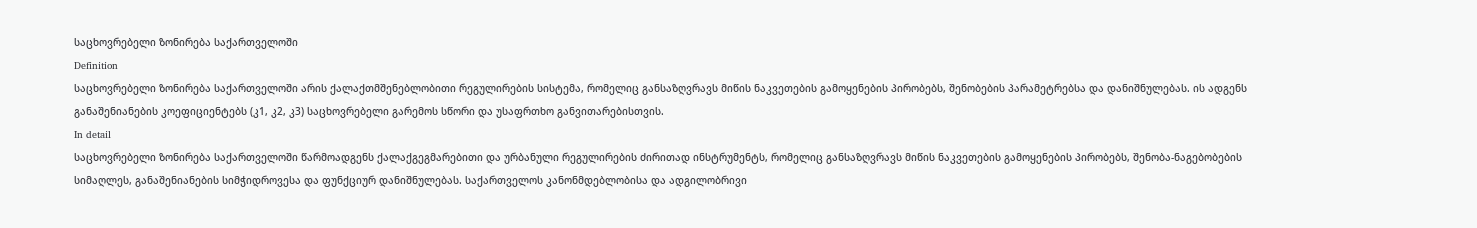საცხოვრებელი ზონირება საქართველოში
Definition
საცხოვრებელი ზონირება საქართველოში არის ქალაქთმშენებლობითი რეგულირების სისტემა, რომელიც განსაზღვრავს მიწის ნაკვეთების გამოყენების პირობებს, შენობების პარამეტრებსა და დანიშნულებას. ის ადგენს განაშენიანების კოეფიციენტებს (კ1, კ2, კ3) საცხოვრებელი გარემოს სწორი და უსაფრთხო განვითარებისთვის.
In detail
საცხოვრებელი ზონირება საქართველოში წარმოადგენს ქალაქგეგმარებითი და ურბანული რეგულირების ძირითად ინსტრუმენტს, რომელიც განსაზღვრავს მიწის ნაკვეთების გამოყენების პირობებს, შენობა-ნაგებობების სიმაღლეს, განაშენიანების სიმჭიდროვესა და ფუნქციურ დანიშნულებას. საქართველოს კანონმდებლობისა და ადგილობრივი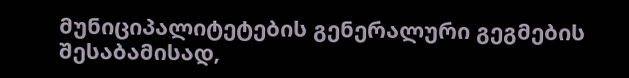მუნიციპალიტეტების გენერალური გეგმების შესაბამისად,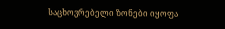საცხოვრებელი ზონები იყოფა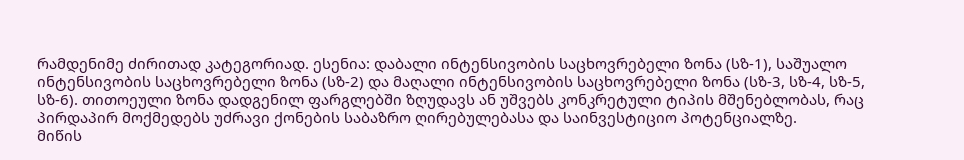რამდენიმე ძირითად კატეგორიად. ესენია: დაბალი ინტენსივობის საცხოვრებელი ზონა (სზ-1), საშუალო ინტენსივობის საცხოვრებელი ზონა (სზ-2) და მაღალი ინტენსივობის საცხოვრებელი ზონა (სზ-3, სზ-4, სზ-5, სზ-6). თითოეული ზონა დადგენილ ფარგლებში ზღუდავს ან უშვებს კონკრეტული ტიპის მშენებლობას, რაც პირდაპირ მოქმედებს უძრავი ქონების საბაზრო ღირებულებასა და საინვესტიციო პოტენციალზე.
მიწის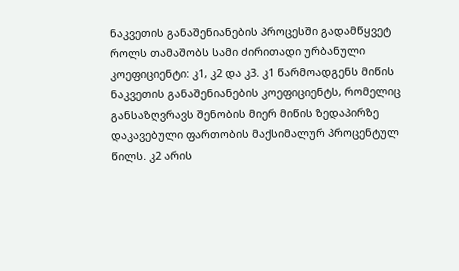ნაკვეთის განაშენიანების პროცესში გადამწყვეტ როლს თამაშობს სამი ძირითადი ურბანული კოეფიციენტი: კ1, კ2 და კ3. კ1 წარმოადგენს მიწის ნაკვეთის განაშენიანების კოეფიციენტს, რომელიც განსაზღვრავს შენობის მიერ მიწის ზედაპირზე დაკავებული ფართობის მაქსიმალურ პროცენტულ წილს. კ2 არის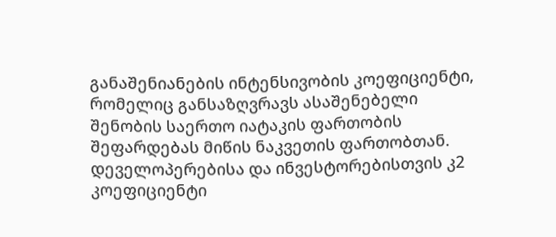განაშენიანების ინტენსივობის კოეფიციენტი, რომელიც განსაზღვრავს ასაშენებელი შენობის საერთო იატაკის ფართობის შეფარდებას მიწის ნაკვეთის ფართობთან. დეველოპერებისა და ინვესტორებისთვის კ2 კოეფიციენტი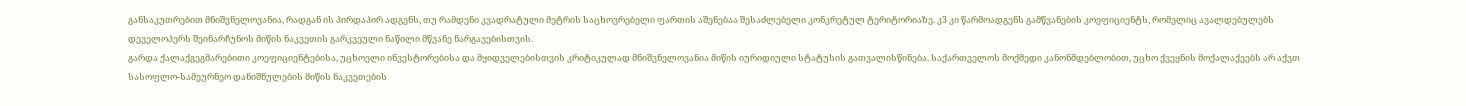განსაკუთრებით მნიშვნელოვანია, რადგან ის პირდაპირ ადგენს, თუ რამდენი კვადრატული მეტრის საცხოვრებელი ფართის აშენებაა შესაძლებელი კონკრეტულ ტერიტორიაზე. კ3 კი წარმოადგენს გამწვანების კოეფიციენტს, რომელიც ავალდებულებს დეველოპერს შეინარჩუნოს მიწის ნაკვეთის გარკვეული ნაწილი მწვანე ნარგავებისთვის.
გარდა ქალაქგეგმარებითი კოეფიციენტებისა, უცხოელი ინვესტორებისა და მყიდველებისთვის კრიტიკულად მნიშვნელოვანია მიწის იურიდიული სტატუსის გათვალისწინება. საქართველოს მოქმედი კანონმდებლობით, უცხო ქვეყნის მოქალაქეებს არ აქვთ სასოფლო-სამეურნეო დანიშნულების მიწის ნაკვეთების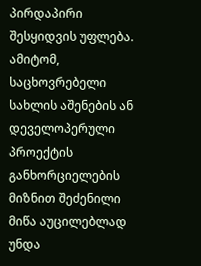პირდაპირი შესყიდვის უფლება. ამიტომ, საცხოვრებელი სახლის აშენების ან დეველოპერული პროექტის განხორციელების მიზნით შეძენილი მიწა აუცილებლად უნდა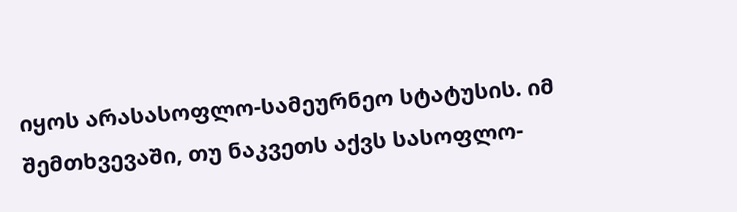იყოს არასასოფლო-სამეურნეო სტატუსის. იმ შემთხვევაში, თუ ნაკვეთს აქვს სასოფლო-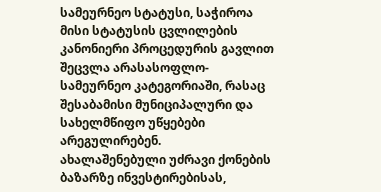სამეურნეო სტატუსი, საჭიროა მისი სტატუსის ცვლილების კანონიერი პროცედურის გავლით შეცვლა არასასოფლო-სამეურნეო კატეგორიაში, რასაც შესაბამისი მუნიციპალური და სახელმწიფო უწყებები არეგულირებენ.
ახალაშენებული უძრავი ქონების ბაზარზე ინვესტირებისას,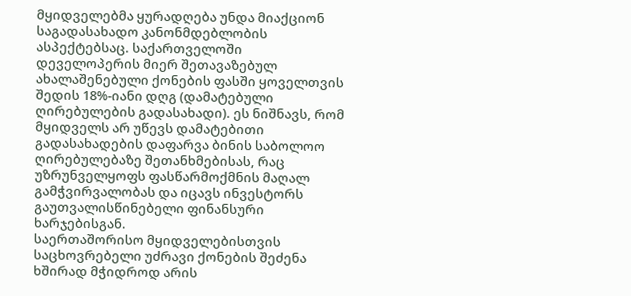მყიდველებმა ყურადღება უნდა მიაქციონ საგადასახადო კანონმდებლობის ასპექტებსაც. საქართველოში დეველოპერის მიერ შეთავაზებულ ახალაშენებული ქონების ფასში ყოველთვის შედის 18%-იანი დღგ (დამატებული ღირებულების გადასახადი). ეს ნიშნავს, რომ მყიდველს არ უწევს დამატებითი გადასახადების დაფარვა ბინის საბოლოო ღირებულებაზე შეთანხმებისას, რაც უზრუნველყოფს ფასწარმოქმნის მაღალ გამჭვირვალობას და იცავს ინვესტორს გაუთვალისწინებელი ფინანსური ხარჯებისგან.
საერთაშორისო მყიდველებისთვის საცხოვრებელი უძრავი ქონების შეძენა ხშირად მჭიდროდ არის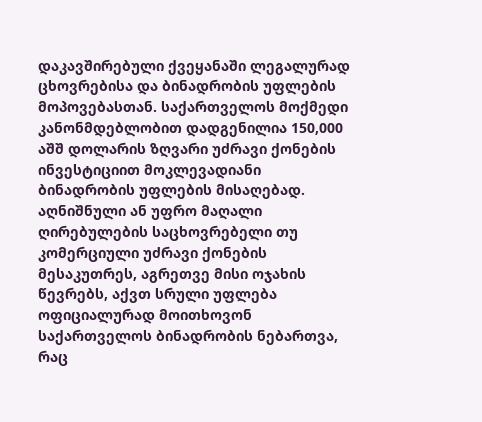დაკავშირებული ქვეყანაში ლეგალურად ცხოვრებისა და ბინადრობის უფლების მოპოვებასთან. საქართველოს მოქმედი კანონმდებლობით დადგენილია 150,000 აშშ დოლარის ზღვარი უძრავი ქონების ინვესტიციით მოკლევადიანი ბინადრობის უფლების მისაღებად. აღნიშნული ან უფრო მაღალი ღირებულების საცხოვრებელი თუ კომერციული უძრავი ქონების მესაკუთრეს, აგრეთვე მისი ოჯახის წევრებს, აქვთ სრული უფლება ოფიციალურად მოითხოვონ საქართველოს ბინადრობის ნებართვა, რაც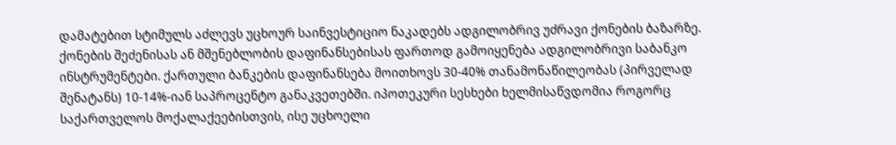დამატებით სტიმულს აძლევს უცხოურ საინვესტიციო ნაკადებს ადგილობრივ უძრავი ქონების ბაზარზე.
ქონების შეძენისას ან მშენებლობის დაფინანსებისას ფართოდ გამოიყენება ადგილობრივი საბანკო ინსტრუმენტები. ქართული ბანკების დაფინანსება მოითხოვს 30-40% თანამონაწილეობას (პირველად შენატანს) 10-14%-იან საპროცენტო განაკვეთებში. იპოთეკური სესხები ხელმისაწვდომია როგორც საქართველოს მოქალაქეებისთვის, ისე უცხოელი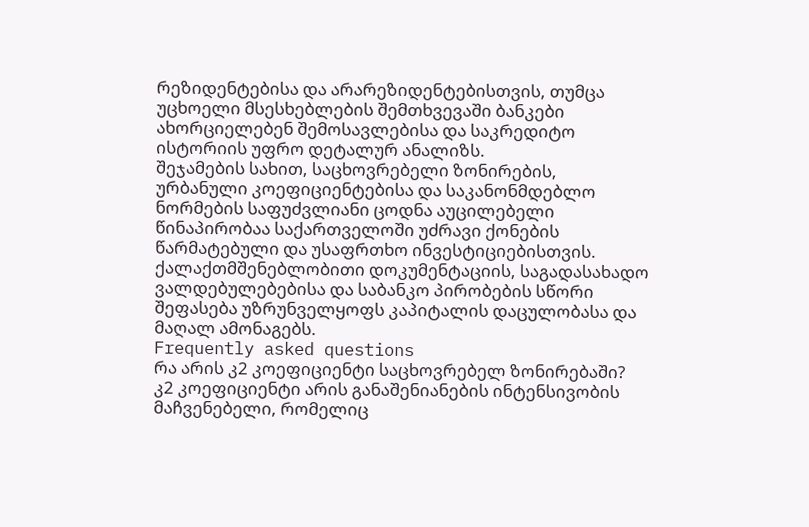რეზიდენტებისა და არარეზიდენტებისთვის, თუმცა უცხოელი მსესხებლების შემთხვევაში ბანკები ახორციელებენ შემოსავლებისა და საკრედიტო ისტორიის უფრო დეტალურ ანალიზს.
შეჯამების სახით, საცხოვრებელი ზონირების, ურბანული კოეფიციენტებისა და საკანონმდებლო ნორმების საფუძვლიანი ცოდნა აუცილებელი წინაპირობაა საქართველოში უძრავი ქონების წარმატებული და უსაფრთხო ინვესტიციებისთვის. ქალაქთმშენებლობითი დოკუმენტაციის, საგადასახადო ვალდებულებებისა და საბანკო პირობების სწორი შეფასება უზრუნველყოფს კაპიტალის დაცულობასა და მაღალ ამონაგებს.
Frequently asked questions
რა არის კ2 კოეფიციენტი საცხოვრებელ ზონირებაში?
კ2 კოეფიციენტი არის განაშენიანების ინტენსივობის მაჩვენებელი, რომელიც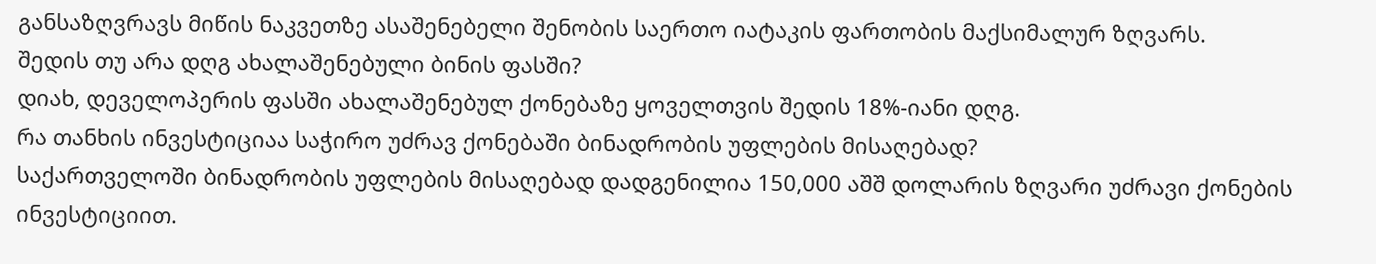განსაზღვრავს მიწის ნაკვეთზე ასაშენებელი შენობის საერთო იატაკის ფართობის მაქსიმალურ ზღვარს.
შედის თუ არა დღგ ახალაშენებული ბინის ფასში?
დიახ, დეველოპერის ფასში ახალაშენებულ ქონებაზე ყოველთვის შედის 18%-იანი დღგ.
რა თანხის ინვესტიციაა საჭირო უძრავ ქონებაში ბინადრობის უფლების მისაღებად?
საქართველოში ბინადრობის უფლების მისაღებად დადგენილია 150,000 აშშ დოლარის ზღვარი უძრავი ქონების ინვესტიციით.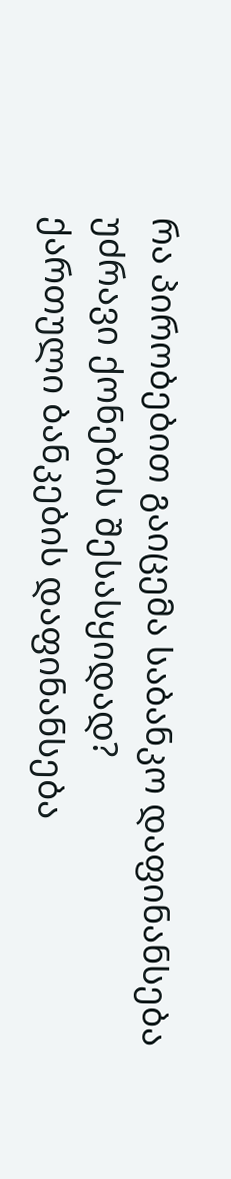რა პირობებით გაიცემა საბანკო დაფინანსება უძრავი ქონების შესასყიდად?
ქართული ბანკების დაფინანსება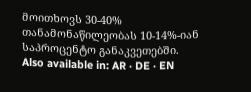მოითხოვს 30-40% თანამონაწილეობას 10-14%-იან საპროცენტო განაკვეთებში.
Also available in: AR · DE · EN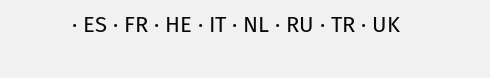· ES · FR · HE · IT · NL · RU · TR · UK